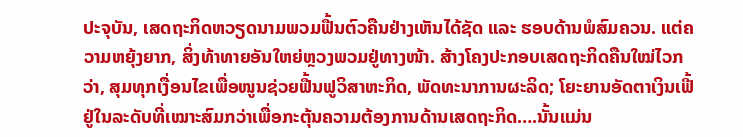ປະຈຸບັນ, ເສດຖະກິດຫວຽດນາມພວມຟື້ນຕົວຄືນຢ່າງເຫັນໄດ້ຊັດ ແລະ ຮອບດ້ານພໍສົມຄວນ. ແຕ່ຄວາມຫຍຸ້ງຍາກ, ສິ່ງທ້າທາຍອັນໃຫຍ່ຫຼວງພວມຢູ່ທາງໜ້າ. ສ້າງໂຄງປະກອບເສດຖະກິດຄືນໃໝ່ໄວກວ່າ, ສຸມທຸກເງື່ອນໄຂເພື່ອໜູນຊ່ວຍຟື້ນຟູວິສາຫະກິດ, ພັດທະນາການຜະລິດ; ໂຍະຍານອັດຕາເງິນເຟີ້ຢູ່ໃນລະດັບທີ່ເໝາະສົມກວ່າເພື່ອກະຕຸ້ນຄວາມຕ້ອງການດ້ານເສດຖະກິດ….ນັ້ນແມ່ນ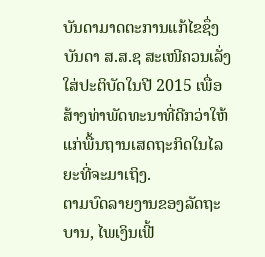ບັນດາມາດຕະການແກ້ໄຂຊຶ່ງບັນດາ ສ.ສ.ຊ ສະເໜີຄວນເລັ່ງໃສ່ປະຕິບັດໃນປີ 2015 ເພື່ອສ້າງທ່າພັດທະນາທີ່ດີກວ່າໃຫ້ແກ່ພື້ນຖານເສດຖະກິດໃນໄລຍະທີ່ຈະມາເຖິງ.
ຕາມບົດລາຍງານຂອງລັດຖະບານ, ໄພເງິນເຟີ້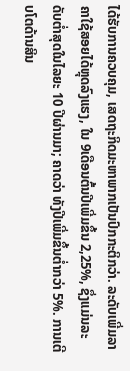ໄດ້ຮັບການຄວບຄຸມ, ເສດຖະກິດມະຫາພາກເປັນປົກກະຕິກວ່າ. ລະດັບເພີ່ມລາຄາໃຊ້ສອຍໄດ້ຫຼຸດລົງແຮງ, ໃນ 9ເດືອນຕົ້ນປີເພີ່ມຂຶ້ນ 2,25%, ຊຶ່ງແມ່ນລະດັບຕ່ຳສຸດໃນໄລຍະ 10 ປີຜ່ານມາ; ຄາດວ່າ ທັງປີເພີ່ມຂຶ້ນຕ່ຳກວ່າ 5%. ການເຕີບໂຕດ້ານສິນ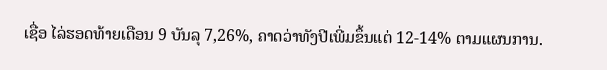ເຊື່ອ ໄລ່ຮອດທ້າຍເດືອນ 9 ບັນລຸ 7,26%, ຄາດວ່າທັງປີເພີ່ມຂຶ້ນແຕ່ 12-14% ຕາມແຜນການ.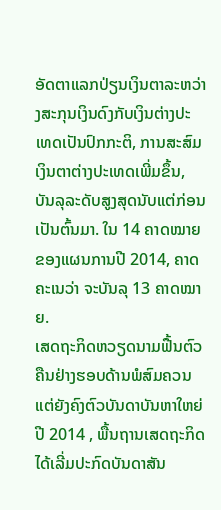ອັດຕາແລກປ່ຽນເງິນຕາລະຫວ່າງສະກຸນເງິນດົງກັບເງິນຕ່າງປະເທດເປັນປົກກະຕິ, ການສະສົມເງິນຕາຕ່າງປະເທດເພີ່ມຂຶ້ນ, ບັນລຸລະດັບສູງສຸດນັບແຕ່ກ່ອນເປັນຕົ້ນມາ. ໃນ 14 ຄາດໝາຍຂອງແຜນການປີ 2014, ຄາດຄະເນວ່າ ຈະບັນລຸ 13 ຄາດໝາຍ.
ເສດຖະກິດຫວຽດນາມຟື້ນຕົວຄືນຢ່າງຮອບດ້ານພໍສົມຄວນ ແຕ່ຍັງຄົງຕົວບັນດາບັນຫາໃຫຍ່
ປີ 2014 , ພື້ນຖານເສດຖະກິດໄດ້ເລີ່ມປະກົດບັນດາສັນ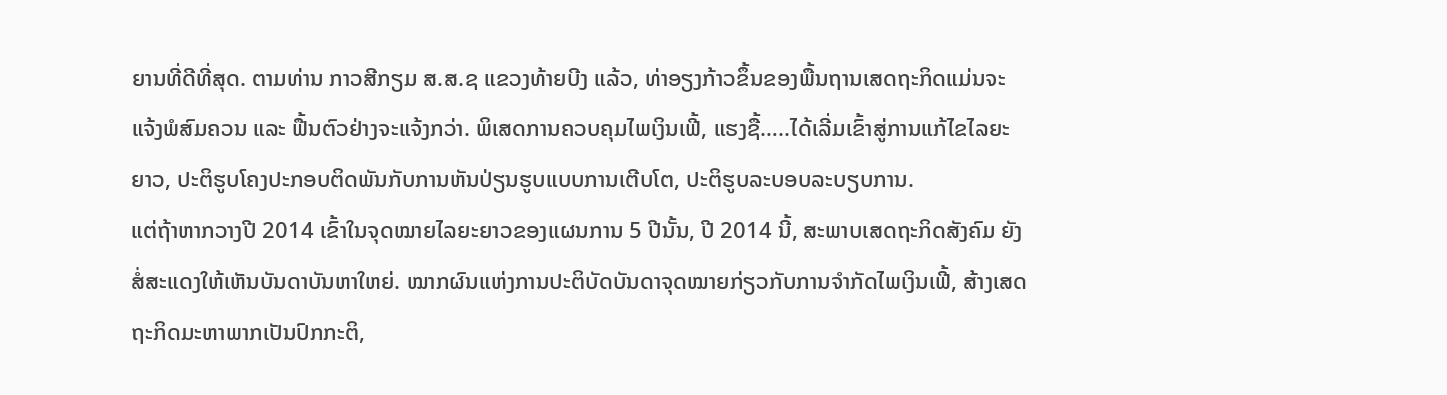ຍານທີ່ດີທີ່ສຸດ. ຕາມທ່ານ ກາວສີກຽມ ສ.ສ.ຊ ແຂວງທ້າຍບີງ ແລ້ວ, ທ່າອຽງກ້າວຂຶ້ນຂອງພື້ນຖານເສດຖະກິດແມ່ນຈະແຈ້ງພໍສົມຄວນ ແລະ ຟື້ນຕົວຢ່າງຈະແຈ້ງກວ່າ. ພິເສດການຄວບຄຸມໄພເງິນເຟີ້, ແຮງຊື້…..ໄດ້ເລີ່ມເຂົ້າສູ່ການແກ້ໄຂໄລຍະຍາວ, ປະຕິຮູບໂຄງປະກອບຕິດພັນກັບການຫັນປ່ຽນຮູບແບບການເຕີບໂຕ, ປະຕິຮູບລະບອບລະບຽບການ.
ແຕ່ຖ້າຫາກວາງປີ 2014 ເຂົ້າໃນຈຸດໝາຍໄລຍະຍາວຂອງແຜນການ 5 ປີນັ້ນ, ປີ 2014 ນີ້, ສະພາບເສດຖະກິດສັງຄົມ ຍັງສໍ່ສະແດງໃຫ້ເຫັນບັນດາບັນຫາໃຫຍ່. ໝາກຜົນແຫ່ງການປະຕິບັດບັນດາຈຸດໝາຍກ່ຽວກັບການຈຳກັດໄພເງິນເຟີ້, ສ້າງເສດຖະກິດມະຫາພາກເປັນປົກກະຕິ,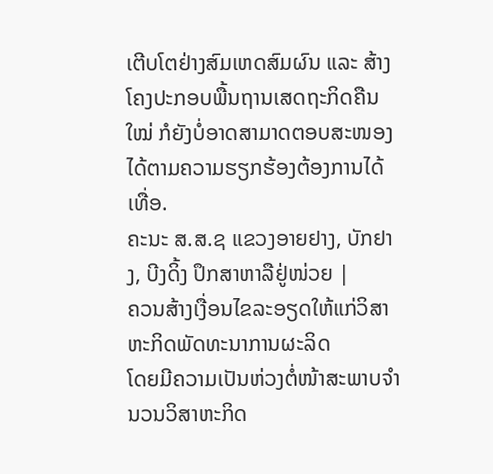ເຕີບໂຕຢ່າງສົມເຫດສົມຜົນ ແລະ ສ້າງໂຄງປະກອບພື້ນຖານເສດຖະກິດຄືນໃໝ່ ກໍຍັງບໍ່ອາດສາມາດຕອບສະໜອງໄດ້ຕາມຄວາມຮຽກຮ້ອງຕ້ອງການໄດ້ເທື່ອ.
ຄະນະ ສ.ສ.ຊ ແຂວງອາຍຢາງ, ບັກຢາງ, ບີງດິ້ງ ປຶກສາຫາລືຢູ່ໜ່ວຍ |
ຄວນສ້າງເງື່ອນໄຂລະອຽດໃຫ້ແກ່ວິສາຫະກິດພັດທະນາການຜະລິດ
ໂດຍມີຄວາມເປັນຫ່ວງຕໍ່ໜ້າສະພາບຈຳນວນວິສາຫະກິດ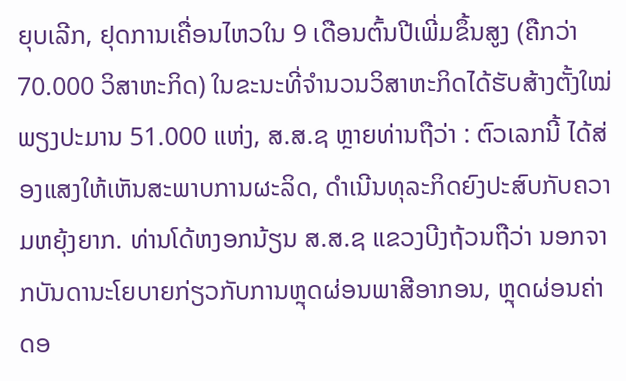ຍຸບເລີກ, ຢຸດການເຄື່ອນໄຫວໃນ 9 ເດືອນຕົ້ນປີເພີ່ມຂຶ້ນສູງ (ຄືກວ່າ 70.000 ວິສາຫະກິດ) ໃນຂະນະທີ່ຈຳນວນວິສາຫະກິດໄດ້ຮັບສ້າງຕັ້ງໃໝ່ ພຽງປະມານ 51.000 ແຫ່ງ, ສ.ສ.ຊ ຫຼາຍທ່ານຖືວ່າ : ຕົວເລກນີ້ ໄດ້ສ່ອງແສງໃຫ້ເຫັນສະພາບການຜະລິດ, ດຳເນີນທຸລະກິດຍົງປະສົບກັບຄວາມຫຍຸ້ງຍາກ. ທ່ານໂດ້ຫງອກນ້ຽນ ສ.ສ.ຊ ແຂວງບີງຖ້ວນຖືວ່າ ນອກຈາກບັນດານະໂຍບາຍກ່ຽວກັບການຫຼຸດຜ່ອນພາສີອາກອນ, ຫຼຸດຜ່ອນຄ່າດອ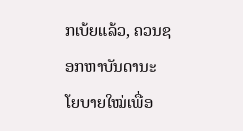ກເບ້ຍແລ້ວ, ຄວນຊອກຫາບັນດານະໂຍບາຍໃໝ່ເພື່ອ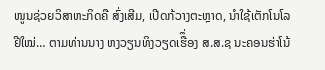ໜູນຊ່ວຍວິສາຫະກິດຄື ສົ່ງເສີມ, ເປີດກ້ວາງຕະຫຼາດ, ນຳໃຊ້ເຕັກໂນໂລຢີໃໝ່… ຕາມທ່ານນາງ ຫງວຽນທິງວຽດເຮືຶ່ອງ ສ.ສ.ຊ ນະຄອນຮ່າໂນ້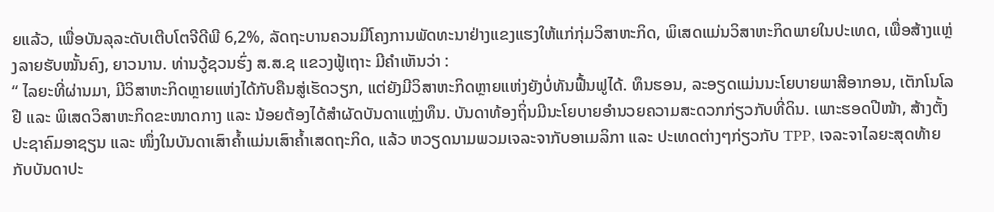ຍແລ້ວ, ເພື່ອບັນລຸລະດັບເຕີບໂຕຈີດີພີ 6,2%, ລັດຖະບານຄວນມີໂຄງການພັດທະນາຢ່າງແຂງແຮງໃຫ້ແກ່ກຸ່ມວິສາຫະກິດ, ພິເສດແມ່ນວິສາຫະກິດພາຍໃນປະເທດ, ເພື່ອສ້າງແຫຼ່ງລາຍຮັບໝັ້ນຄົງ, ຍາວນານ. ທ່ານວູ້ຊວນຮົ່ງ ສ.ສ.ຊ ແຂວງຟູ້ເຖາະ ມີຄຳເຫັນວ່າ :
“ ໄລຍະທີ່ຜ່ານມາ, ມີວິສາຫະກິດຫຼາຍແຫ່ງໄດ້ກັບຄືນສູ່ເຮັດວຽກ, ແຕ່ຍັງມີວິສາຫະກິດຫຼາຍແຫ່ງຍັງບໍ່ທັນຟື້ນຟູໄດ້. ທຶນຮອນ, ລະອຽດແມ່ນນະໂຍບາຍພາສີອາກອນ, ເຕັກໂນໂລຢີ ແລະ ພິເສດວິສາຫະກິດຂະໜາດກາງ ແລະ ນ້ອຍຕ້ອງໄດ້ສຳຜັດບັນດາແຫຼ່ງທຶນ. ບັນດາທ້ອງຖິ່ນມີນະໂຍບາຍອຳນວຍຄວາມສະດວກກ່ຽວກັບທີ່ດິນ. ເພາະຮອດປີໜ້າ, ສ້າງຕັ້ງປະຊາຄົມອາຊຽນ ແລະ ໜຶ່ງໃນບັນດາເສົາຄ້ຳແມ່ນເສົາຄ້ຳເສດຖະກິດ, ແລ້ວ ຫວຽດນາມພວມເຈລະຈາກັບອາເມລິກາ ແລະ ປະເທດຕ່າງໆກ່ຽວກັບ TPP, ເຈລະຈາໄລຍະສຸດທ້າຍກັບບັນດາປະ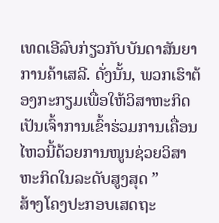ເທດເອີລົບກ່ຽວກັບບັນດາສັນຍາການຄ້າເສລີ. ດັ່ງນັ້ນ, ພວກເຮົາຕ້ອງກະກຽມເພື່ອໃຫ້ວິສາຫະກິດເປັນເຈົ້າການເຂົ້າຮ່ວມການເຄື່ອນໄຫວນີ້ດ້ວຍການໜູນຊ່ວຍວິສາຫະກິດໃນລະດັບສູງສຸດ ”
ສ້າງໂຄງປະກອບເສດຖະ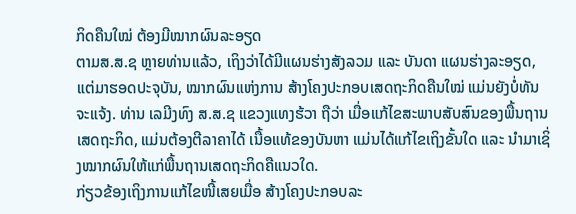ກິດຄືນໃໝ່ ຕ້ອງມີໝາກຜົນລະອຽດ
ຕາມສ.ສ.ຊ ຫຼາຍທ່ານແລ້ວ, ເຖິງວ່າໄດ້ມີແຜນຮ່າງສັງລວມ ແລະ ບັນດາ ແຜນຮ່າງລະອຽດ, ແຕ່ມາຮອດປະຈຸບັນ, ໝາກຜົນແຫ່ງການ ສ້າງໂຄງປະກອບເສດຖະກິດຄືນໃໝ່ ແມ່ນຍັງບໍ່ທັນຈະແຈ້ງ. ທ່ານ ເລມີງທົງ ສ.ສ.ຊ ແຂວງແທງຮ້ວາ ຖືວ່າ ເມື່ອແກ້ໄຂສະພາບສັບສົນຂອງພື້ນຖານເສດຖະກິດ, ແມ່ນຕ້ອງຕີລາຄາໄດ້ ເນື້ອແທ້ຂອງບັນຫາ ແມ່ນໄດ້ແກ້ໄຂເຖິງຂັ້ນໃດ ແລະ ນຳມາເຊິ່ງໝາກຜົນໃຫ້ແກ່ພື້ນຖານເສດຖະກິດຄືແນວໃດ.
ກ່ຽວຂ້ອງເຖິງການແກ້ໄຂໜີ້ເສຍເມື່ອ ສ້າງໂຄງປະກອບລະ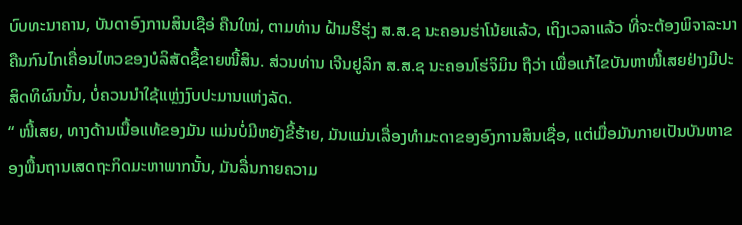ບົບທະນາຄານ, ບັນດາອົງການສິນເຊືອ່ ຄືນໃໝ່, ຕາມທ່ານ ຝ້າມຮີຮຸ່ງ ສ.ສ.ຊ ນະຄອນຮ່າໂນ້ຍແລ້ວ, ເຖິງເວລາແລ້ວ ທີ່ຈະຕ້ອງພິຈາລະນາຄືນກົນໄກເຄື່ອນໄຫວຂອງບໍລິສັດຊື້ຂາຍໜີ້ສິນ. ສ່ວນທ່ານ ເຈີນຢູລິກ ສ.ສ.ຊ ນະຄອນໂຮ່ຈິມິນ ຖືວ່າ ເພື່ອແກ້ໄຂບັນຫາໜີ້ເສຍຢ່າງມີປະສິດທິຜົນນັ້ນ, ບໍ່ຄວນນຳໃຊ້ແຫຼ່ງງົບປະມານແຫ່ງລັດ.
“ ໜີ້ເສຍ, ທາງດ້ານເນື້ອແທ້ຂອງມັນ ແມ່ນບໍ່ມີຫຍັງຂີ້ຮ້າຍ, ມັນແມ່ນເລື່ອງທຳມະດາຂອງອົງການສິນເຊື່ອ, ແຕ່ເມື່ອມັນກາຍເປັນບັນຫາຂອງພື້ນຖານເສດຖະກິດມະຫາພາກນັ້ນ, ມັນລື່ນກາຍຄວາມ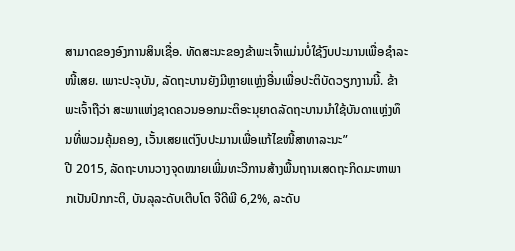ສາມາດຂອງອົງການສິນເຊື່ອ. ທັດສະນະຂອງຂ້າພະເຈົ້າແມ່ນບໍ່ໃຊ້ງົບປະມານເພື່ອຊຳລະໜີ້ເສຍ. ເພາະປະຈຸບັນ, ລັດຖະບານຍັງມີຫຼາຍແຫຼ່ງອື່ນເພື່ອປະຕິບັດວຽກງານນີ້. ຂ້າພະເຈົ້າຖືວ່າ ສະພາແຫ່ງຊາດຄວນອອກມະຕິອະນຸຍາດລັດຖະບານນຳໃຊ້ບັນດາແຫຼ່ງທຶນທີ່ພວມຄຸ້ມຄອງ, ເວັ້ນເສຍແຕ່ງົບປະມານເພື່ອແກ້ໄຂໜີ້ສາທາລະນະ”
ປີ 2015, ລັດຖະບານວາງຈຸດໝາຍເພີ່ມທະວີການສ້າງພື້ນຖານເສດຖະກິດມະຫາພາກເປັນປົກກະຕິ, ບັນລຸລະດັບເຕີບໂຕ ຈີດີພີ 6,2%, ລະດັບ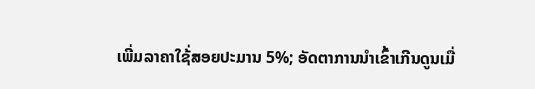ເພີ່ມລາຄາໃຊ້່ສອຍປະມານ 5%; ອັດຕາການນຳເຂົ້າເກີນດູນເມື່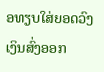ອທຽບໃສ່ຍອດວົງເງິນສົ່ງອອກ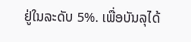ຢູ່ໃນລະດັບ 5%. ເພື່ອບັນລຸໄດ້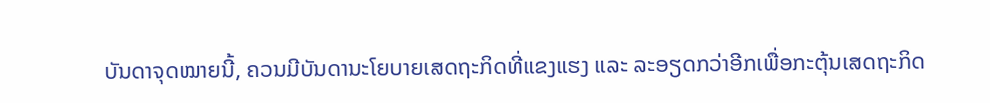ບັນດາຈຸດໝາຍນີ້, ຄວນມີບັນດານະໂຍບາຍເສດຖະກິດທີ່ແຂງແຮງ ແລະ ລະອຽດກວ່າອີກເພື່ອກະຕຸ້ນເສດຖະກິດ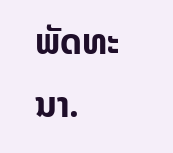ພັດທະນາ.